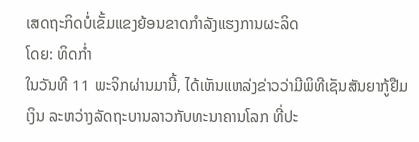ເສດຖະກິດບໍ່ເຂັ້ມແຂງຍ້ອນຂາດກຳລັງແຮງການຜະລິດ
ໂດຍ: ທິດກໍ່າ
ໃນວັນທີ 11 ພະຈິກຜ່ານມານີ້, ໄດ້ເຫັນແຫລ່ງຂ່າວວ່າມີພິທີເຊັນສັນຍາກູ້ຢືມເງິນ ລະຫວ່າງລັດຖະບານລາວກັບທະນາຄານໂລກ ທີ່ປະ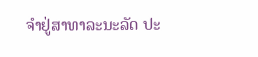ຈຳຢູ່ສາທາລະນະລັດ ປະ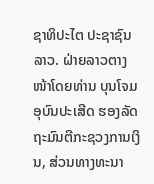ຊາທິປະໄຕ ປະຊາຊົນລາວ. ຝ່າຍລາວຕາງໜ້າໂດຍທ່ານ ບຸນໂຈມ ອຸບົນປະເສີດ ຮອງລັດຖະມົນຕີກະຊວງການເງິນ, ສ່ວນທາງທະນາ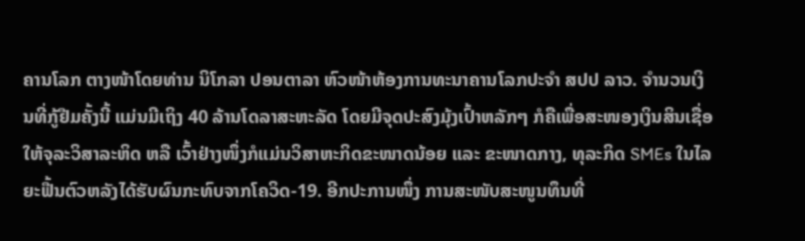ຄານໂລກ ຕາງໜ້າໂດຍທ່ານ ນິໂກລາ ປອນຕາລາ ຫົວໜ້າຫ້ອງການທະນາຄານໂລກປະຈຳ ສປປ ລາວ. ຈຳນວນເງິນທີ່ກູ້ຢືມຄັ້ງນີ້ ແມ່ນມີເຖິງ 40 ລ້ານໂດລາສະຫະລັດ ໂດຍມີຈຸດປະສົງມຸ້ງເປົ້າຫລັກໆ ກໍຄືເພື່ອສະໜອງເງິນສິນເຊື່ອໃຫ້ຈຸລະວິສາລະຫິດ ຫລື ເວົ້າຢ່າງໜຶ່ງກໍແມ່ນວິສາຫະກິດຂະໜາດນ້ອຍ ແລະ ຂະໜາດກາງ, ທຸລະກິດ SMEs ໃນໄລຍະຟື້ນຕົວຫລັງໄດ້ຮັບຜົນກະທົບຈາກໂຄວິດ-19. ອີກປະການໜຶ່ງ ການສະໜັບສະໜູນທຶນທີ່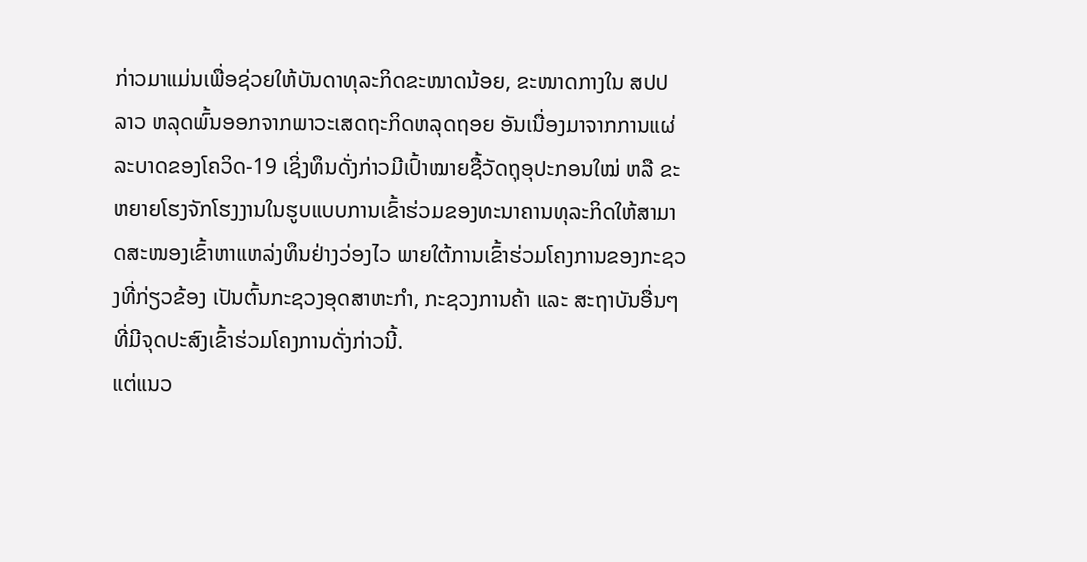ກ່າວມາແມ່ນເພື່ອຊ່ວຍໃຫ້ບັນດາທຸລະກິດຂະໜາດນ້ອຍ, ຂະໜາດກາງໃນ ສປປ ລາວ ຫລຸດພົ້ນອອກຈາກພາວະເສດຖະກິດຫລຸດຖອຍ ອັນເນື່ອງມາຈາກການແຜ່ລະບາດຂອງໂຄວິດ-19 ເຊິ່ງທຶນດັ່ງກ່າວມີເປົ້າໝາຍຊື້ວັດຖຸອຸປະກອນໃໝ່ ຫລື ຂະຫຍາຍໂຮງຈັກໂຮງງານໃນຮູບແບບການເຂົ້າຮ່ວມຂອງທະນາຄານທຸລະກິດໃຫ້ສາມາດສະໜອງເຂົ້າຫາແຫລ່ງທຶນຢ່າງວ່ອງໄວ ພາຍໃຕ້ການເຂົ້າຮ່ວມໂຄງການຂອງກະຊວງທີ່ກ່ຽວຂ້ອງ ເປັນຕົ້ນກະຊວງອຸດສາຫະກຳ, ກະຊວງການຄ້າ ແລະ ສະຖາບັນອື່ນໆ ທີ່ມີຈຸດປະສົງເຂົ້າຮ່ວມໂຄງການດັ່ງກ່າວນີ້.
ແຕ່ແນວ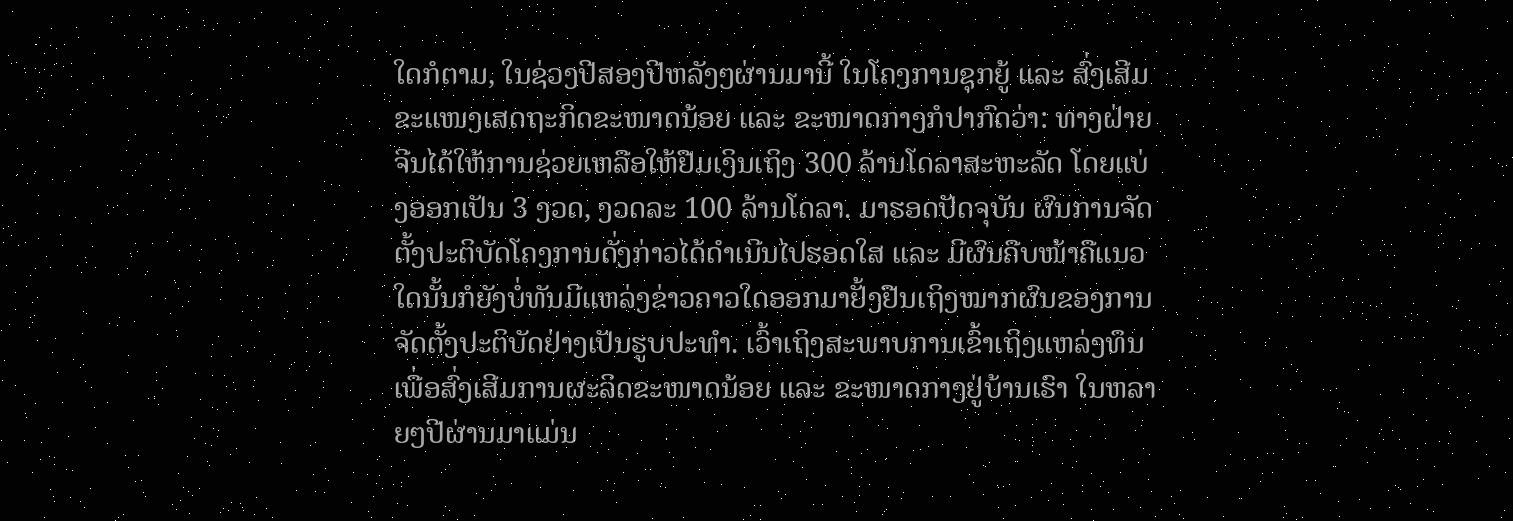ໃດກໍຕາມ, ໃນຊ່ວງປີສອງປີຫລັງໆຜ່ານມານີ້ ໃນໂຄງການຊຸກຍູ້ ແລະ ສົ່ງເສີມຂະແໜງເສດຖະກິດຂະໜາດນ້ອຍ ແລະ ຂະໜາດກາງກໍປາກົດວ່າ: ທາງຝ່າຍຈີນໄດ້ໃຫ້ການຊ່ວຍເຫລືອໃຫ້ຢືມເງິນເຖິງ 300 ລ້ານໂດລາສະຫະລັດ ໂດຍແບ່ງອອກເປັນ 3 ງວດ, ງວດລະ 100 ລ້ານໂດລາ. ມາຮອດປັດຈຸບັນ ຜົນການຈັດຕັ້ງປະຕິບັດໂຄງການດັ່ງກ່າວໄດ້ດຳເນີນໄປຮອດໃສ ແລະ ມີຜົນຄືບໜ້າຄືແນວໃດນັ້ນກໍຍັງບໍ່ທັນມີແຫລ່ງຂ່າວຄາວໃດອອກມາຢັ້ງຢືນເຖິງໝາກຜົນຂອງການຈັດຕັ້ງປະຕິບັດຢ່າງເປັນຮູບປະທຳ. ເວົ້າເຖິງສະພາບການເຂົ້າເຖິງແຫລ່ງທຶນ ເພື່ອສົ່ງເສີມການຜະລິດຂະໜາດນ້ອຍ ແລະ ຂະໜາດກາງຢູ່ບ້ານເຮົາ ໃນຫລາຍໆປີຜ່ານມາແມ່ນ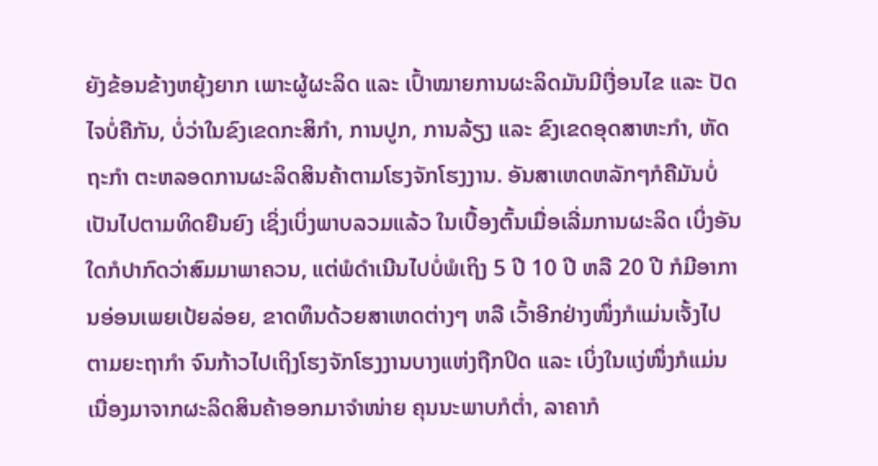ຍັງຂ້ອນຂ້າງຫຍຸ້ງຍາກ ເພາະຜູ້ຜະລິດ ແລະ ເປົ້າໝາຍການຜະລິດມັນມີເງື່ອນໄຂ ແລະ ປັດໄຈບໍ່ຄືກັນ, ບໍ່ວ່າໃນຂົງເຂດກະສິກຳ, ການປູກ, ການລ້ຽງ ແລະ ຂົງເຂດອຸດສາຫະກຳ, ຫັດຖະກຳ ຕະຫລອດການຜະລິດສິນຄ້າຕາມໂຮງຈັກໂຮງງານ. ອັນສາເຫດຫລັກໆກໍຄືມັນບໍ່ເປັນໄປຕາມທິດຍືນຍົງ ເຊິ່ງເບິ່ງພາບລວມແລ້ວ ໃນເບື້ອງຕົ້ນເມື່ອເລີ່ມການຜະລິດ ເບິ່ງອັນໃດກໍປາກົດວ່າສົມມາພາຄວນ, ແຕ່ພໍດຳເນີນໄປບໍ່ພໍເຖິງ 5 ປີ 10 ປີ ຫລື 20 ປີ ກໍມີອາການອ່ອນເພຍເປ້ຍລ່ອຍ, ຂາດທຶນດ້ວຍສາເຫດຕ່າງໆ ຫລື ເວົ້າອີກຢ່າງໜຶ່ງກໍແມ່ນເຈັ້ງໄປຕາມຍະຖາກຳ ຈົນກ້າວໄປເຖິງໂຮງຈັກໂຮງງານບາງແຫ່ງຖືກປິດ ແລະ ເບິ່ງໃນແງ່ໜຶ່ງກໍແມ່ນເນື່ອງມາຈາກຜະລິດສິນຄ້າອອກມາຈຳໜ່າຍ ຄຸນນະພາບກໍຕໍ່າ, ລາຄາກໍ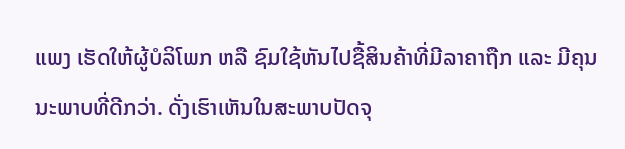ແພງ ເຮັດໃຫ້ຜູ້ບໍລິໂພກ ຫລື ຊົມໃຊ້ຫັນໄປຊື້ສິນຄ້າທີ່ມີລາຄາຖືກ ແລະ ມີຄຸນນະພາບທີ່ດີກວ່າ. ດັ່ງເຮົາເຫັນໃນສະພາບປັດຈຸ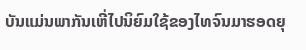ບັນແມ່ນພາກັນເຫີ່ໄປນິຍົມໃຊ້ຂອງໄທຈົນມາຮອດຍຸ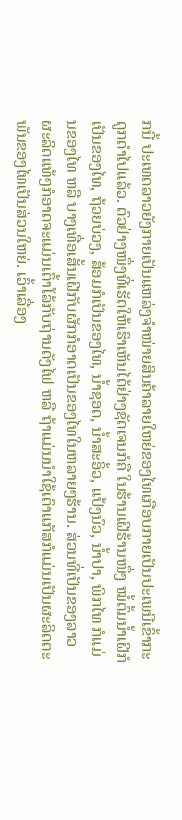ກນີ້ ປະເທດລາວຍັງກາຍເປັນແຫລ່ງຈຳໜ່າຍສິນຄ້າລາຍໃຫຍ່ຂອງໄທເກືອບກາຍເປັນປະເພນີເຂົ້າກະດູກດຳໄປແລ້ວ. ຕົວຢ່າງໜຶ່ງທີ່ເຮັດໃຫ້ເຮົາເຫັນໄດ້ຢ່າງຊັດເຈນກໍຄື ໃນຮ້ານເຝີຮ້ານໜຶ່ງ ໝໍ້ຕົ້ມນ້ຳເຝີກໍເປັນຂອງໄທ, ຖ້ວຍບ່ວງ, ສ້ອມກໍເປັນຂອງໄທ, ນ້ຳຊອດ, ນ້ຳສະອິ້ວ, ແປ້ງນົວ, ນ້ຳປາ, ພິກໄທ ກໍແມ່ນຂອງໄທ ຫລື ບາງເທື່ອເສັ້ນເຝີກັບຜັກກໍອາດເປັນຂອງໄທໃນຫລາຍໆຮ້ານ. ສ່ວນທີ່ເປັນຂອງລາວຜະລິດແທ້ໆກໍອາດຈະແມ່ນເຕົ້າໂລ້ກັບຖ່ານດັງໄຟ ຫລື ຖ້າແມ່ນນຳໃຊ້ເຕົາແກັສກໍແມ່ນເປັນຜະລິດຕະພັນຂອງໄທເປັນສ່ວນໃຫຍ່. ເວົ້າເລື່ອງ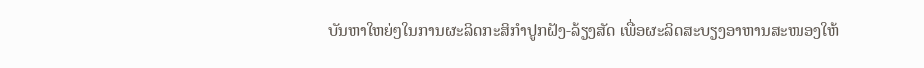ບັນຫາໃຫຍ່ໆໃນການຜະລິດກະສິກຳປູກຝັງ-ລ້ຽງສັດ ເພື່ອຜະລິດສະບຽງອາຫານສະໜອງໃຫ້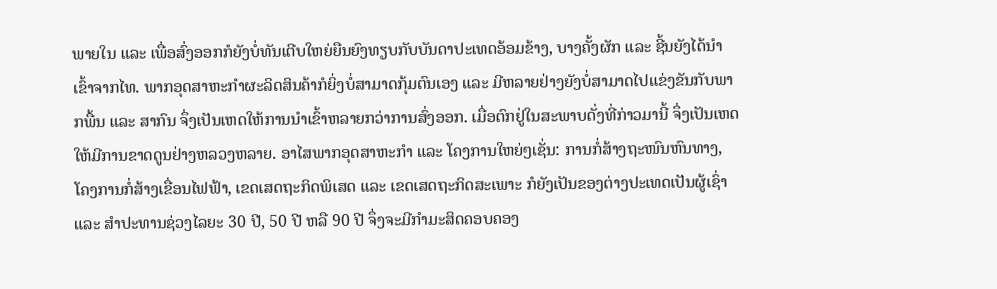ພາຍໃນ ແລະ ເພື່ອສົ່ງອອກກໍຍັງບໍ່ທັນເຕີບໃຫຍ່ຍືນຍົງທຽບກັບບັນດາປະເທດອ້ອມຂ້າງ, ບາງຄັ້ງຜັກ ແລະ ຊີ້ນຍັງໄດ້ນຳເຂົ້າຈາກໄທ. ພາກອຸດສາຫະກຳຜະລິດສິນຄ້າກໍຍິ່ງບໍ່ສາມາດກຸ້ມຕົນເອງ ແລະ ມີຫລາຍຢ່າງຍັງບໍ່ສາມາດໄປແຂ່ງຂັນກັບພາກພື້ນ ແລະ ສາກົນ ຈຶ່ງເປັນເຫດໃຫ້ການນຳເຂົ້າຫລາຍກວ່າການສົ່ງອອກ. ເມື່ອຕົກຢູ່ໃນສະພາບດັ່ງທີ່ກ່າວມານີ້ ຈຶ່ງເປັນເຫດໃຫ້ມີການຂາດດູນຢ່າງຫລວງຫລາຍ. ອາໄສພາກອຸດສາຫະກຳ ແລະ ໂຄງການໃຫຍ່ໆເຊັ່ນ: ການກໍ່ສ້າງຖະໜົນຫົນທາງ, ໂຄງການກໍ່ສ້າງເຂື່ອນໄຟຟ້າ, ເຂດເສດຖະກິດພິເສດ ແລະ ເຂດເສດຖະກິດສະເພາະ ກໍຍັງເປັນຂອງຕ່າງປະເທດເປັນຜູ້ເຊົ່າ ແລະ ສຳປະທານຊ່ວງໄລຍະ 30 ປີ, 50 ປີ ຫລື 90 ປີ ຈຶ່ງຈະມີກຳມະສິດຄອບຄອງ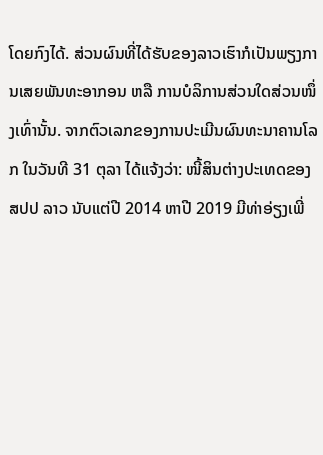ໂດຍກົງໄດ້. ສ່ວນຜົນທີ່ໄດ້ຮັບຂອງລາວເຮົາກໍເປັນພຽງການເສຍພັນທະອາກອນ ຫລື ການບໍລິການສ່ວນໃດສ່ວນໜຶ່ງເທົ່ານັ້ນ. ຈາກຕົວເລກຂອງການປະເມີນຜົນທະນາຄານໂລກ ໃນວັນທີ 31 ຕຸລາ ໄດ້ແຈ້ງວ່າ: ໜີ້ສິນຕ່າງປະເທດຂອງ ສປປ ລາວ ນັບແຕ່ປີ 2014 ຫາປີ 2019 ມີທ່າອ່ຽງເພີ່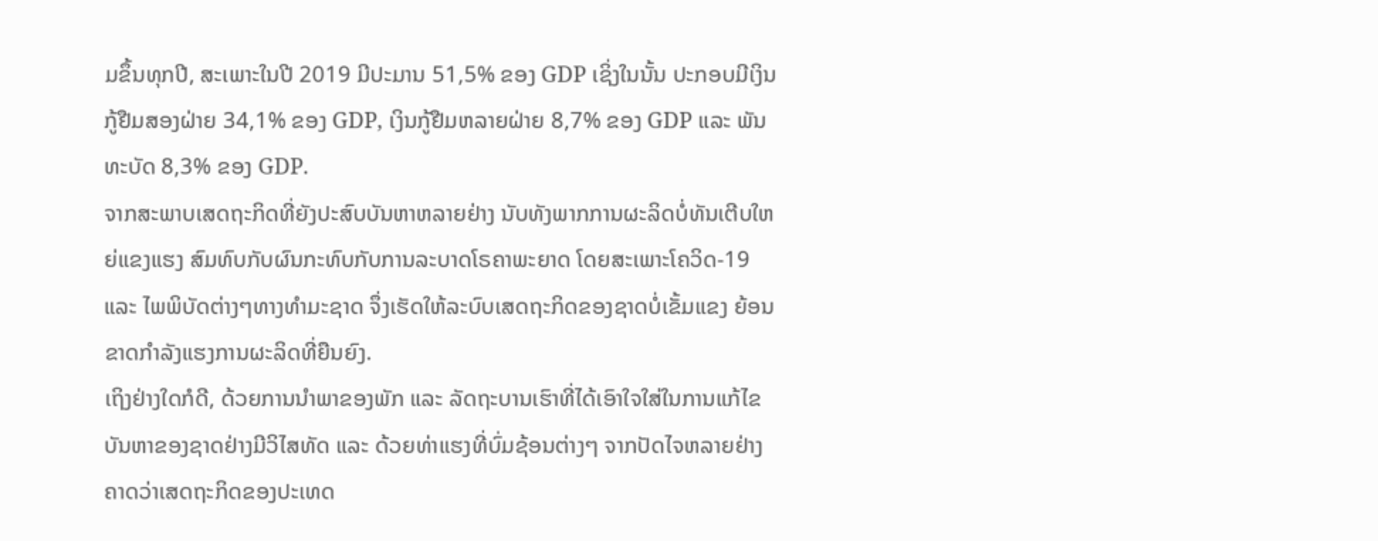ມຂຶ້ນທຸກປີ, ສະເພາະໃນປີ 2019 ມີປະມານ 51,5% ຂອງ GDP ເຊິ່ງໃນນັ້ນ ປະກອບມີເງິນກູ້ຢືມສອງຝ່າຍ 34,1% ຂອງ GDP, ເງິນກູ້ຢືມຫລາຍຝ່າຍ 8,7% ຂອງ GDP ແລະ ພັນທະບັດ 8,3% ຂອງ GDP.
ຈາກສະພາບເສດຖະກິດທີ່ຍັງປະສົບບັນຫາຫລາຍຢ່າງ ນັບທັງພາກການຜະລິດບໍ່ທັນເຕີບໃຫຍ່ແຂງແຮງ ສົມທົບກັບຜົນກະທົບກັບການລະບາດໂຣຄາພະຍາດ ໂດຍສະເພາະໂຄວິດ-19 ແລະ ໄພພິບັດຕ່າງໆທາງທຳມະຊາດ ຈຶ່ງເຮັດໃຫ້ລະບົບເສດຖະກິດຂອງຊາດບໍ່ເຂັ້ມແຂງ ຍ້ອນຂາດກຳລັງແຮງການຜະລິດທີ່ຍືນຍົງ.
ເຖິງຢ່າງໃດກໍດີ, ດ້ວຍການນຳພາຂອງພັກ ແລະ ລັດຖະບານເຮົາທີ່ໄດ້ເອົາໃຈໃສ່ໃນການແກ້ໄຂບັນຫາຂອງຊາດຢ່າງມີວິໄສທັດ ແລະ ດ້ວຍທ່າແຮງທີ່ບົ່ມຊ້ອນຕ່າງໆ ຈາກປັດໄຈຫລາຍຢ່າງ ຄາດວ່າເສດຖະກິດຂອງປະເທດ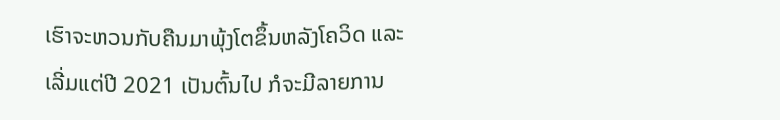ເຮົາຈະຫວນກັບຄືນມາພຸ້ງໂຕຂຶ້ນຫລັງໂຄວິດ ແລະ ເລີ່ມແຕ່ປີ 2021 ເປັນຕົ້ນໄປ ກໍຈະມີລາຍການ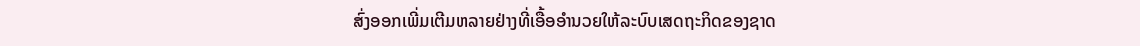ສົ່ງອອກເພີ່ມເຕີມຫລາຍຢ່າງທີ່ເອື້ອອຳນວຍໃຫ້ລະບົບເສດຖະກິດຂອງຊາດ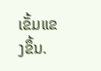ເຂັ້ມແຂງຂຶ້ນ.